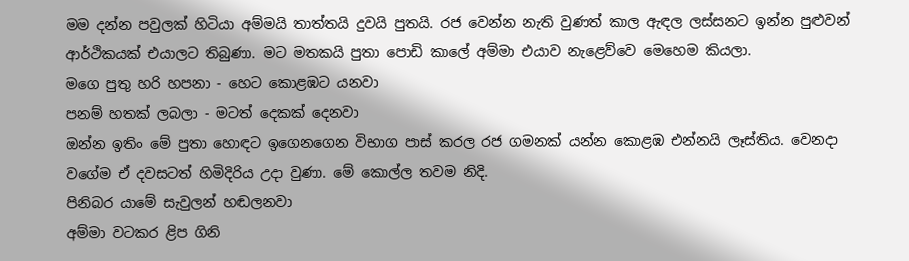මම දන්න පවුලක් හිටියා අම්මයි තාත්තයි දුවයි පුතයි. රජ වෙන්න නැති වුණත් කාල ඇඳල ලස්සනට ඉන්න පුළුවන් ආර්ථිකයක් එයාලට තිබුණා. මට මතකයි පුතා පොඩි කාලේ අම්මා එයාව නැළෙව්වෙ මෙහෙම කියලා.
මගෙ පුතු හරි හපනා - හෙට කොළඹට යනවා
පනම් හතක් ලබලා - මටත් දෙකක් දෙනවා
ඔන්න ඉතිං මේ පුතා හොඳට ඉගෙනගෙන විභාග පාස් කරල රජ ගමනක් යන්න කොළඹ එන්නයි ලෑස්තිය. වෙනදා වගේම ඒ දවසටත් හිමිදිරිය උදා වුණා. මේ කොල්ල තවම නිදි.
පිනිබර යාමේ සැවුලන් හඬලනවා
අම්මා වටකර ළිප ගිනි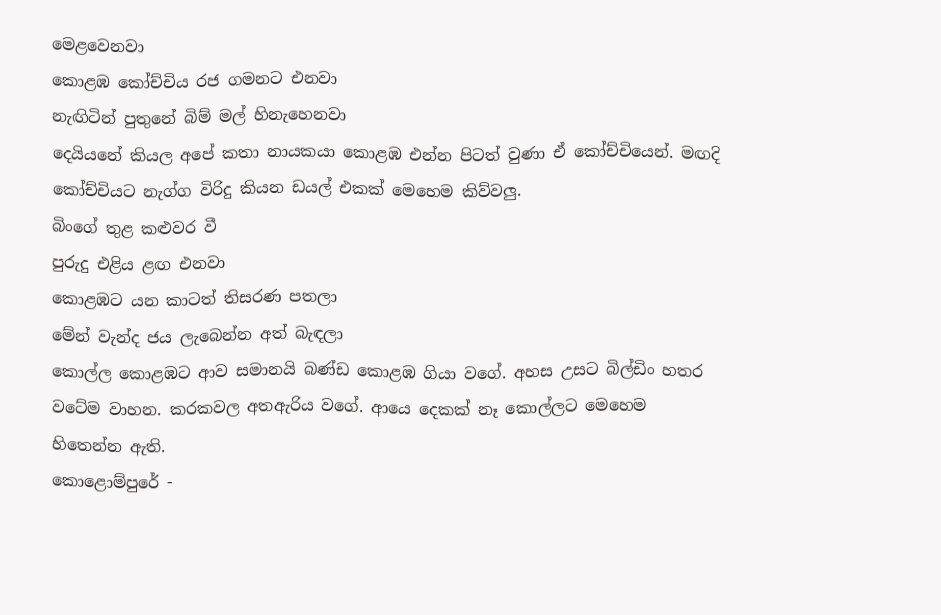මෙළවෙනවා
කොළඹ කෝච්චිය රජ ගමනට එනවා
නැඟිටින් පුතුනේ බිම් මල් හිනැහෙනවා
දෙයියනේ කියල අපේ කතා නායකයා කොළඹ එන්න පිටත් වුණා ඒ කෝච්චියෙන්. මඟදි කෝච්චියට නැග්ග විරිදු කියන ඩයල් එකක් මෙහෙම කිව්වලු.
බිංගේ තුළ කළුවර වී
පුරුදු එළිය ළඟ එනවා
කොළඹට යන කාටත් තිසරණ පතලා
මේන් වැන්ද ජය ලැබෙන්න අත් බැඳලා
කොල්ල කොළඹට ආව සමානයි බණ්ඩ කොළඹ ගියා වගේ. අහස උසට බිල්ඩිං හතර වටේම වාහන. කරකවල අතඇරිය වගේ. ආයෙ දෙකක් නෑ කොල්ලට මෙහෙම හිතෙන්න ඇති.
කොළොම්පුරේ -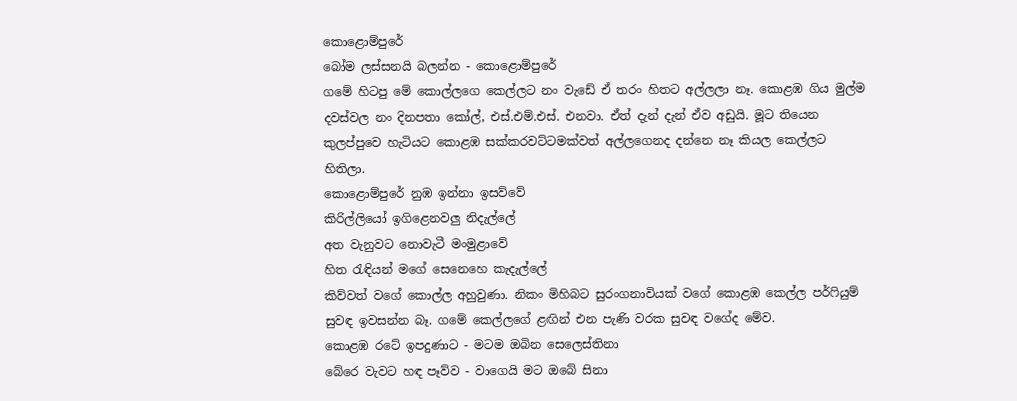කොළොම්පුරේ
බෝම ලස්සනයි බලන්න - කොළොම්පුරේ
ගමේ හිටපු මේ කොල්ලගෙ කෙල්ලට නං වැඩේ ඒ තරං හිතට අල්ලලා නෑ. කොළඹ ගිය මුල්ම දවස්වල නං දිනපතා කෝල්, එස්.එම්.එස්. එනවා. ඒත් දැන් දැන් ඒව අඩුයි. මූට තියෙන කුලප්පුවෙ හැටියට කොළඹ සක්කරවට්ටමක්වත් අල්ලගෙනද දන්නෙ නෑ කියල කෙල්ලට හිතිලා.
කොළොම්පුරේ නුඹ ඉන්නා ඉසව්වේ
කිරිල්ලියෝ ඉගිළෙනවලු නිදැල්ලේ
අත වැනුවට නොවැටී මංමුළාවේ
හිත රැඳියන් මගේ සෙනෙහෙ කැදැල්ලේ
කිව්වත් වගේ කොල්ල අහුවුණා. නිකං මිහිබට සුරංගනාවියක් වගේ කොළඹ කෙල්ල පර්ෆියුම් සුවඳ ඉවසන්න බෑ. ගමේ කෙල්ලගේ ළඟින් එන පැණි වරක සුවඳ වගේද මේව.
කොළඹ රටේ ඉපදුණාට - මටම ඔබින සෙලෙස්තිනා
බේරෙ වැවට හඳ පෑව්ව - වාගෙයි මට ඔබේ සිනා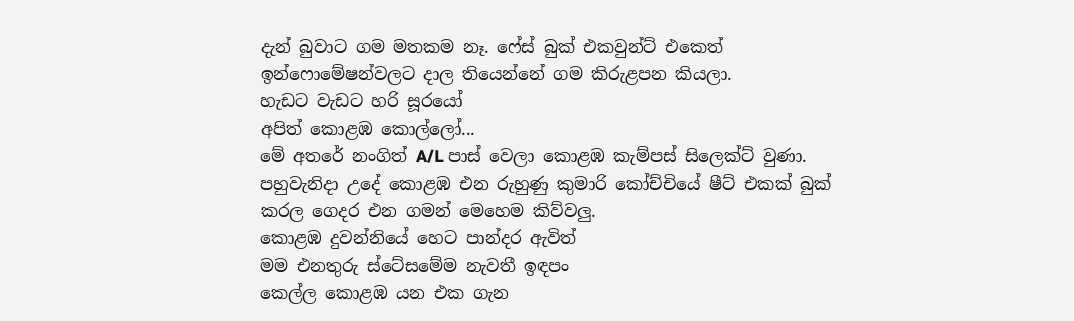දැන් බුවාට ගම මතකම නෑ. ෆේස් බුක් එකවුන්ට් එකෙත් ඉන්ෆොමේෂන්වලට දාල තියෙන්නේ ගම කිරුළපන කියලා.
හැඩට වැඩට හරි සූරයෝ
අපිත් කොළඹ කොල්ලෝ...
මේ අතරේ නංගිත් A/L පාස් වෙලා කොළඹ කැම්පස් සිලෙක්ට් වුණා. පහුවැනිදා උදේ කොළඹ එන රුහුණු කුමාරි කෝච්චියේ ෂීට් එකක් බුක් කරල ගෙදර එන ගමන් මෙහෙම කිව්වලු.
කොළඹ දුවන්නියේ හෙට පාන්දර ඇවිත්
මම එනතුරු ස්ටේසමේම නැවතී ඉඳපං
කෙල්ල කොළඹ යන එක ගැන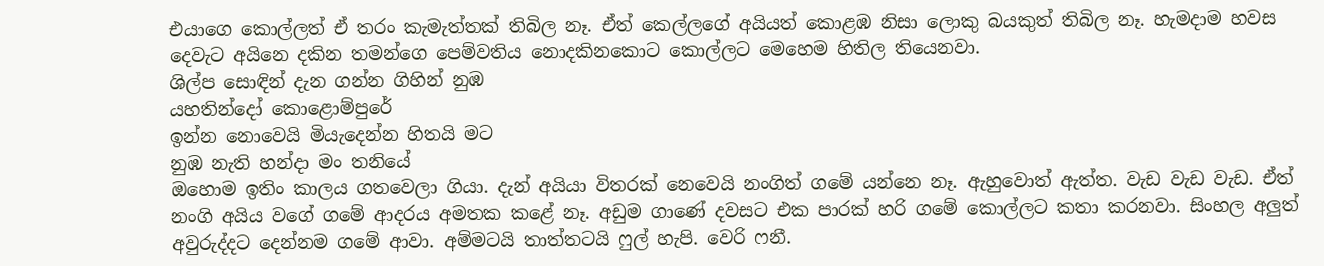එයාගෙ කොල්ලත් ඒ තරං කැමැත්තක් තිබිල නෑ. ඒත් කෙල්ලගේ අයියත් කොළඹ නිසා ලොකු බයකුත් තිබිල නෑ. හැමදාම හවස දෙවැට අයිනෙ දකින තමන්ගෙ පෙම්වතිය නොදකිනකොට කොල්ලට මෙහෙම හිතිල තියෙනවා.
ශිල්ප සොඳින් දැන ගන්න ගිහින් නුඹ
යහතින්දෝ කොළොම්පුරේ
ඉන්න නොවෙයි මියැදෙන්න හිතයි මට
නුඹ නැති හන්දා මං තනියේ
ඔහොම ඉතිං කාලය ගතවෙලා ගියා. දැන් අයියා විතරක් නෙවෙයි නංගිත් ගමේ යන්නෙ නෑ. ඇහුවොත් ඇත්ත. වැඩ වැඩ වැඩ. ඒත් නංගි අයිය වගේ ගමේ ආදරය අමතක කළේ නෑ. අඩුම ගාණේ දවසට එක පාරක් හරි ගමේ කොල්ලට කතා කරනවා. සිංහල අලුත් අවුරුද්දට දෙන්නම ගමේ ආවා. අම්මටයි තාත්තටයි ෆුල් හැපි. වෙරි ෆනී.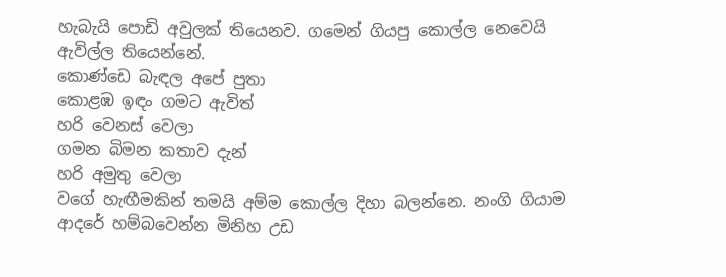හැබැයි පොඩි අවුලක් තියෙනව. ගමෙන් ගියපු කොල්ල නෙවෙයි ඇවිල්ල තියෙන්නේ.
කොණ්ඩෙ බැඳල අපේ පුතා
කොළඹ ඉඳං ගමට ඇවිත්
හරි වෙනස් වෙලා
ගමන බිමන කතාව දැන්
හරි අමුතු වෙලා
වගේ හැඟීමකින් තමයි අම්ම කොල්ල දිහා බලන්නෙ. නංගි ගියාම ආදරේ හම්බවෙන්න මිනිහ උඩ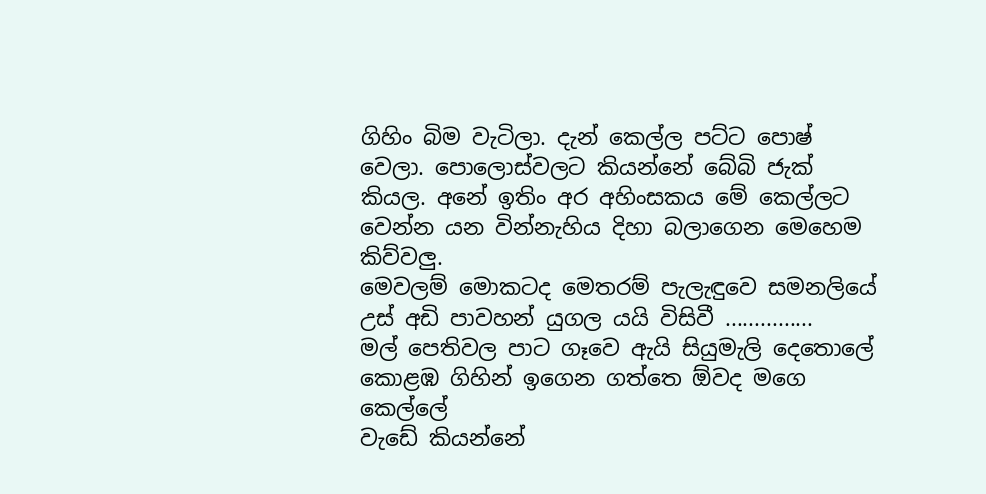ගිහිං බිම වැටිලා. දැන් කෙල්ල පට්ට පොෂ් වෙලා. පොලොස්වලට කියන්නේ බේබි ජැක් කියල. අනේ ඉතිං අර අහිංසකය මේ කෙල්ලට වෙන්න යන වින්නැහිය දිහා බලාගෙන මෙහෙම කිව්වලු.
මෙවලම් මොකටද මෙතරම් පැලැඳුවෙ සමනලියේ
උස් අඩි පාවහන් යුගල යයි විසිවී ...............
මල් පෙතිවල පාට ගෑවෙ ඇයි සියුමැලි දෙතොලේ
කොළඹ ගිහින් ඉගෙන ගත්තෙ ඕවද මගෙ කෙල්ලේ
වැඩේ කියන්නේ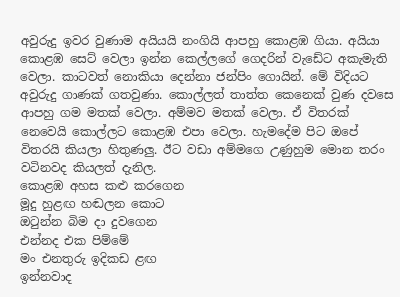අවුරුදු ඉවර වුණාම අයියයි නංගියි ආපහු කොළඹ ගියා. අයියා කොළඹ සෙට් වෙලා ඉන්න කෙල්ලගේ ගෙදරින් වැඩේට අකැමැති වෙලා. කාටවත් නොකියා දෙන්නා ජන්පිං ගොයින්. මේ විදියට අවුරුදු ගාණක් ගතවුණා. කොල්ලත් තාත්ත කෙනෙක් වුණ දවසෙ ආපහු ගම මතක් වෙලා. අම්මව මතක් වෙලා. ඒ විතරක් නෙවෙයි කොල්ලට කොළඹ එපා වෙලා. හැමදේම පිට ඔපේ විතරයි කියලා හිතුණලු. ඊට වඩා අම්මගෙ උණුහුම මොන තරං වටිනවද කියලත් දැනිල.
කොළඹ අහස කළු කරගෙන
මූදු හුළඟ හඬලන කොට
ඔටුන්න බිම දා දුවගෙන
එන්නද එක පිම්මේ
මං එනතුරු ඉදිකඩ ළඟ
ඉන්නවාද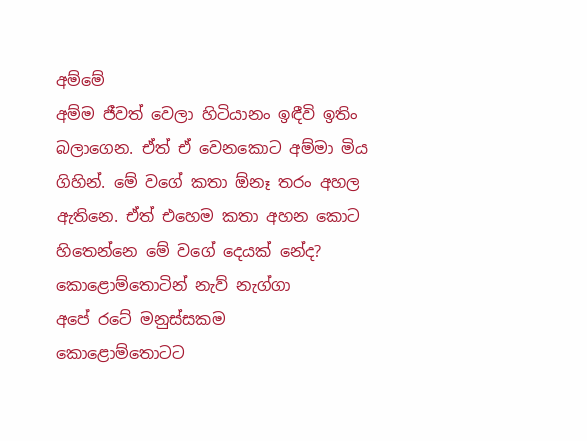අම්මේ
අම්ම ජීවත් වෙලා හිටියානං ඉඳීවි ඉතිං බලාගෙන. ඒත් ඒ වෙනකොට අම්මා මිය ගිහින්. මේ වගේ කතා ඕනෑ තරං අහල ඇතිනෙ. ඒත් එහෙම කතා අහන කොට හිතෙන්නෙ මේ වගේ දෙයක් නේද?
කොළොම්තොටින් නැව් නැග්ගා
අපේ රටේ මනුස්සකම
කොළොම්තොටට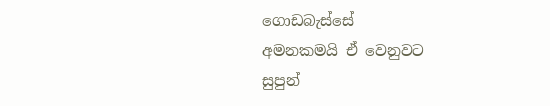ගොඩබැස්සේ
අමනකමයි ඒ වෙනුවට
සුපුන්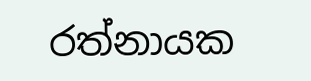රත්නායක